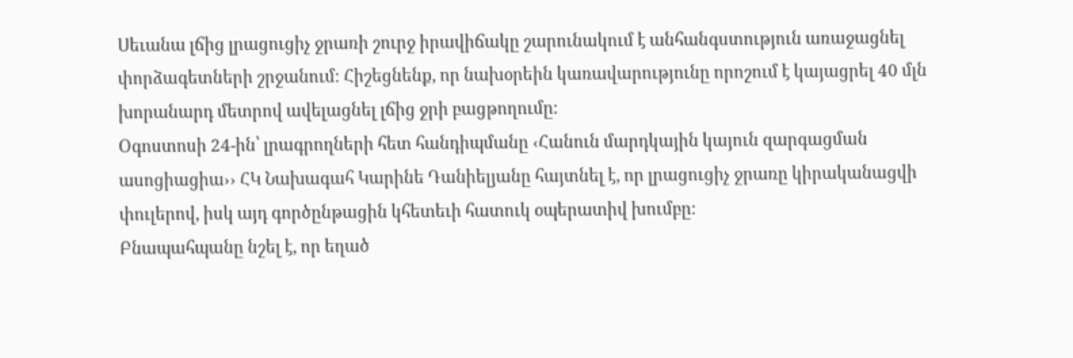Սեւանա լճից լրացուցիչ ջրառի շուրջ իրավիճակը շարունակում է անհանգստություն առաջացնել փորձագետների շրջանում։ Հիշեցնենք, որ նախօրեին կառավարությունը որոշում է կայացրել 40 մլն խորանարդ մետրով ավելացնել լճից ջրի բացթողումը։
Օգոստոսի 24-ին՝ լրագրողների հետ հանդիպմանը ‹Հանուն մարդկային կայուն զարգացման ասոցիացիա›› ՀԿ Նախագահ Կարինե Դանիելյանը հայտնել է, որ լրացուցիչ ջրառը կիրականացվի փուլերով, իսկ այդ գործընթացին կհետեւի հատուկ օպերատիվ խումբը։
Բնապահպանը նշել է, որ եղած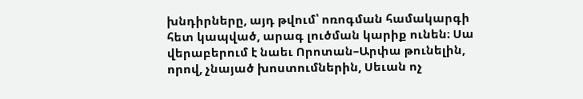խնդիրները, այդ թվում՝ ոռոգման համակարգի հետ կապված, արագ լուծման կարիք ունեն։ Սա վերաբերում է նաեւ Որոտան–Արփա թունելին, որով, չնայած խոստումներին, Սեւան ոչ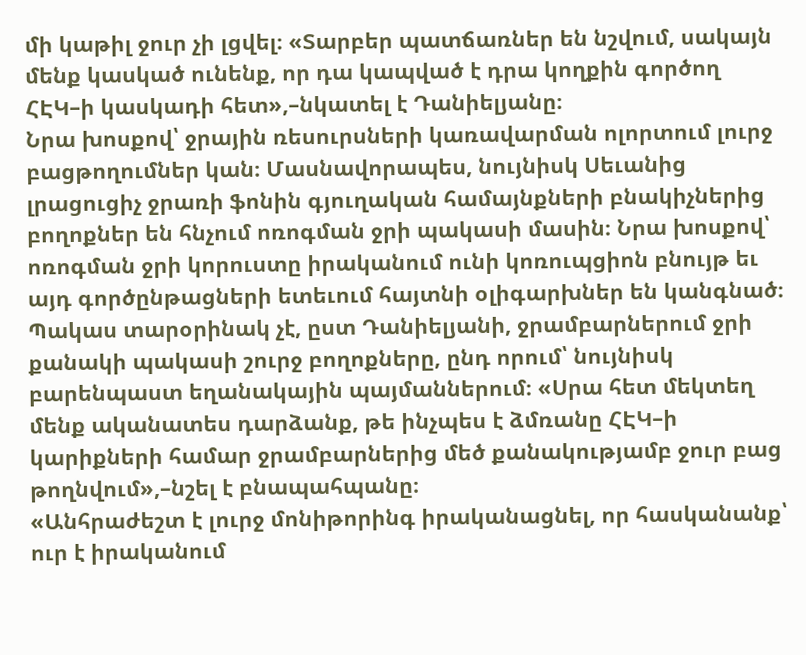մի կաթիլ ջուր չի լցվել։ «Տարբեր պատճառներ են նշվում, սակայն մենք կասկած ունենք, որ դա կապված է դրա կողքին գործող ՀԷԿ–ի կասկադի հետ»,–նկատել է Դանիելյանը։
Նրա խոսքով՝ ջրային ռեսուրսների կառավարման ոլորտում լուրջ բացթողումներ կան։ Մասնավորապես, նույնիսկ Սեւանից լրացուցիչ ջրառի ֆոնին գյուղական համայնքների բնակիչներից բողոքներ են հնչում ոռոգման ջրի պակասի մասին։ Նրա խոսքով՝ ոռոգման ջրի կորուստը իրականում ունի կոռուպցիոն բնույթ եւ այդ գործընթացների ետեւում հայտնի օլիգարխներ են կանգնած։
Պակաս տարօրինակ չէ, ըստ Դանիելյանի, ջրամբարներում ջրի քանակի պակասի շուրջ բողոքները, ընդ որում՝ նույնիսկ բարենպաստ եղանակային պայմաններում։ «Սրա հետ մեկտեղ մենք ականատես դարձանք, թե ինչպես է ձմռանը ՀԷԿ–ի կարիքների համար ջրամբարներից մեծ քանակությամբ ջուր բաց թողնվում»,–նշել է բնապահպանը։
«Անհրաժեշտ է լուրջ մոնիթորինգ իրականացնել, որ հասկանանք՝ ուր է իրականում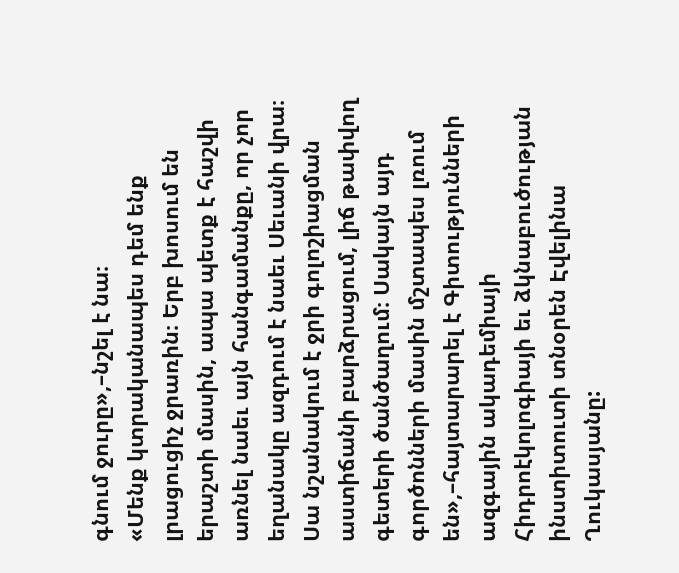գնում ջուրը»,–նշել է նա։
«Մենք կտրականապես դեմ ենք լրացուցիչ ջրառին։ Երբ խոսում են երաշտի մասին, ապա պետք է հաշվի առնել նաեւ այն հանգամանքը, որ չոր եղանակը ազդում է նաեւ Սեւանի վրա։ Սա նշանակում է ջրի գոլոշիացման աստիճանի բարձրացում, լիճ թափվող գետերի ծանծաղում։ Սակայն այդ գործոնների մասին մշտապես լռում են»,–հայտարարել է Գիտությունների ազգային ակադեմիայի Հիդրոէկոլոգիայի եւ ձկնաբուծության ինստիտուտի տնօրեն Էվելինա Ղուկասյանը: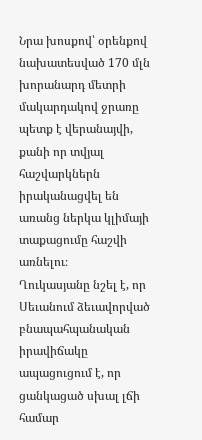Նրա խոսքով՝ օրենքով նախատեսված 170 մլն խորանարդ մետրի մակարդակով ջրառը պետք է վերանայվի, քանի որ տվյալ հաշվարկներն իրականացվել են առանց ներկա կլիմայի տաքացումը հաշվի առնելու։
Ղուկասյանը նշել է, որ Սեւանում ձեւավորված բնապահպանական իրավիճակը ապացուցում է, որ ցանկացած սխալ լճի համար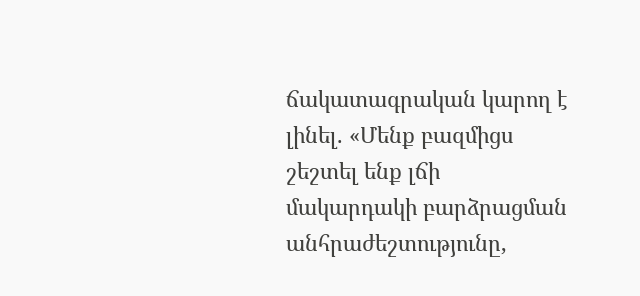ճակատագրական կարող է լինել. «Մենք բազմիցս շեշտել ենք լճի մակարդակի բարձրացման անհրաժեշտությունը,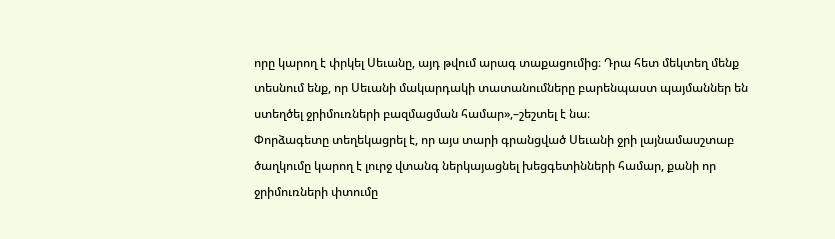որը կարող է փրկել Սեւանը, այդ թվում արագ տաքացումից։ Դրա հետ մեկտեղ մենք տեսնում ենք, որ Սեւանի մակարդակի տատանումները բարենպաստ պայմաններ են ստեղծել ջրիմուռների բազմացման համար»,–շեշտել է նա։
Փորձագետը տեղեկացրել է, որ այս տարի գրանցված Սեւանի ջրի լայնամասշտաբ ծաղկումը կարող է լուրջ վտանգ ներկայացնել խեցգետինների համար, քանի որ ջրիմուռների փտումը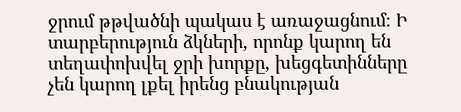ջրում թթվածնի պակաս է առաջացնում։ Ի տարբերություն ձկների, որոնք կարող են տեղափոխվել ջրի խորքը, խեցգետինները չեն կարող լքել իրենց բնակության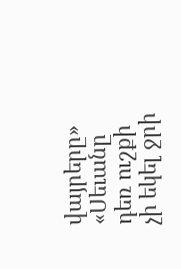վայրերը»
«Սեւանը դեռ ուշքի չի եկել ջրի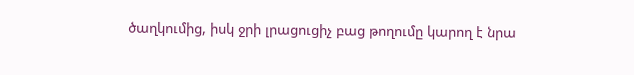ծաղկումից, իսկ ջրի լրացուցիչ բաց թողումը կարող է նրա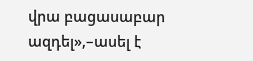վրա բացասաբար ազդել»,–ասել է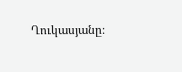Ղուկասյանը։